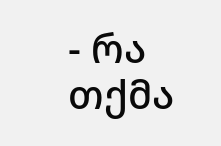- რა თქმა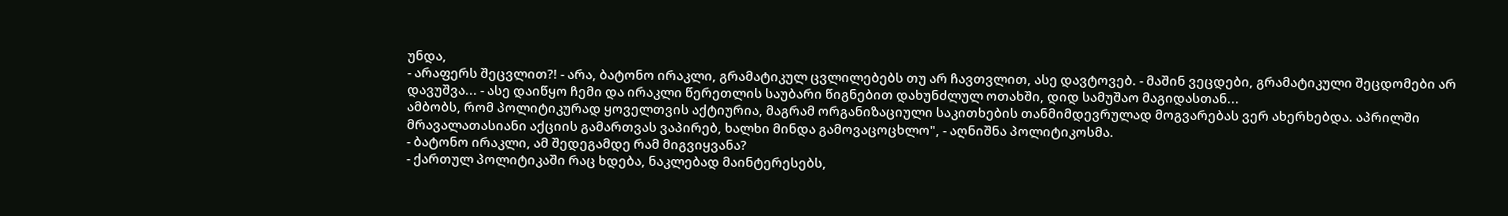უნდა,
- არაფერს შეცვლით?! - არა, ბატონო ირაკლი, გრამატიკულ ცვლილებებს თუ არ ჩავთვლით, ასე დავტოვებ. - მაშინ ვეცდები, გრამატიკული შეცდომები არ დავუშვა... - ასე დაიწყო ჩემი და ირაკლი წერეთლის საუბარი წიგნებით დახუნძლულ ოთახში, დიდ სამუშაო მაგიდასთან...
ამბობს, რომ პოლიტიკურად ყოველთვის აქტიურია, მაგრამ ორგანიზაციული საკითხების თანმიმდევრულად მოგვარებას ვერ ახერხებდა. აპრილში მრავალათასიანი აქციის გამართვას ვაპირებ, ხალხი მინდა გამოვაცოცხლო", - აღნიშნა პოლიტიკოსმა.
- ბატონო ირაკლი, ამ შედეგამდე რამ მიგვიყვანა?
- ქართულ პოლიტიკაში რაც ხდება, ნაკლებად მაინტერესებს,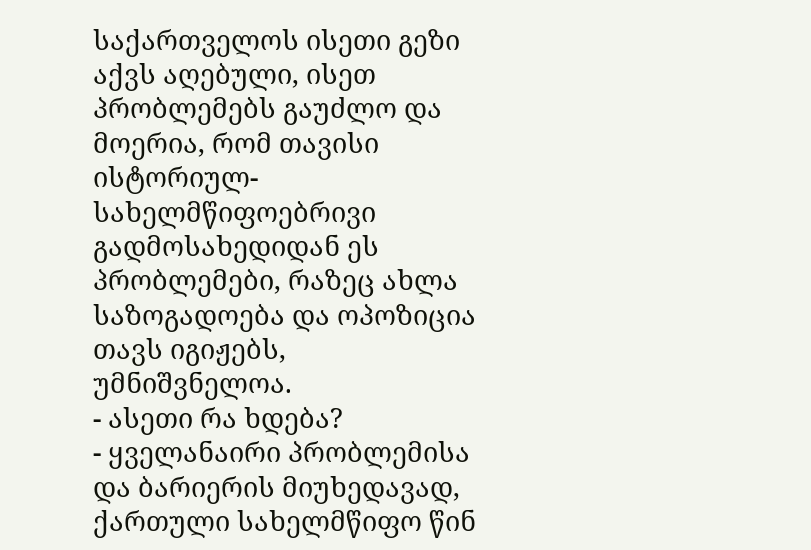საქართველოს ისეთი გეზი აქვს აღებული, ისეთ პრობლემებს გაუძლო და მოერია, რომ თავისი ისტორიულ-სახელმწიფოებრივი გადმოსახედიდან ეს პრობლემები, რაზეც ახლა საზოგადოება და ოპოზიცია თავს იგიჟებს, უმნიშვნელოა.
- ასეთი რა ხდება?
- ყველანაირი პრობლემისა და ბარიერის მიუხედავად, ქართული სახელმწიფო წინ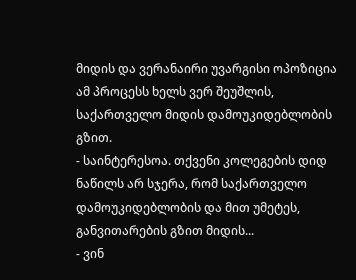მიდის და ვერანაირი უვარგისი ოპოზიცია ამ პროცესს ხელს ვერ შეუშლის, საქართველო მიდის დამოუკიდებლობის გზით.
- საინტერესოა. თქვენი კოლეგების დიდ ნაწილს არ სჯერა, რომ საქართველო დამოუკიდებლობის და მით უმეტეს, განვითარების გზით მიდის...
- ვინ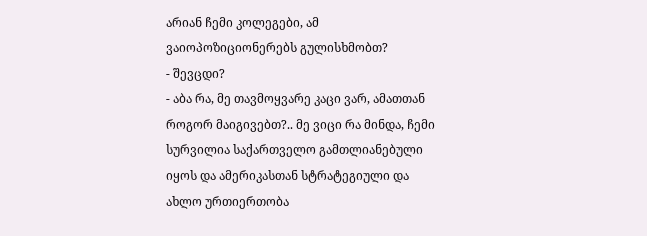არიან ჩემი კოლეგები, ამ ვაიოპოზიციონერებს გულისხმობთ?
- შევცდი?
- აბა რა, მე თავმოყვარე კაცი ვარ, ამათთან როგორ მაიგივებთ?.. მე ვიცი რა მინდა, ჩემი სურვილია საქართველო გამთლიანებული იყოს და ამერიკასთან სტრატეგიული და ახლო ურთიერთობა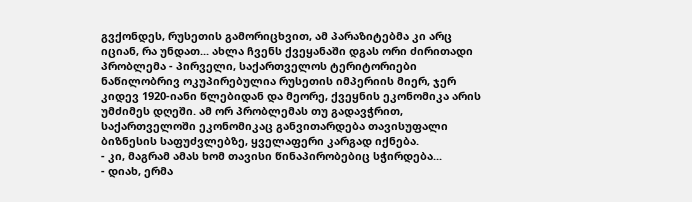გვქონდეს, რუსეთის გამორიცხვით, ამ პარაზიტებმა კი არც იციან, რა უნდათ... ახლა ჩვენს ქვეყანაში დგას ორი ძირითადი პრობლემა - პირველი, საქართველოს ტერიტორიები ნაწილობრივ ოკუპირებულია რუსეთის იმპერიის მიერ, ჯერ კიდევ 1920-იანი წლებიდან და მეორე, ქვეყნის ეკონომიკა არის უმძიმეს დღეში. ამ ორ პრობლემას თუ გადავჭრით, საქართველოში ეკონომიკაც განვითარდება თავისუფალი ბიზნესის საფუძვლებზე, ყველაფერი კარგად იქნება.
- კი, მაგრამ ამას ხომ თავისი წინაპირობებიც სჭირდება...
- დიახ, ერმა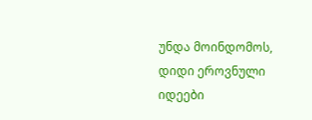უნდა მოინდომოს, დიდი ეროვნული იდეები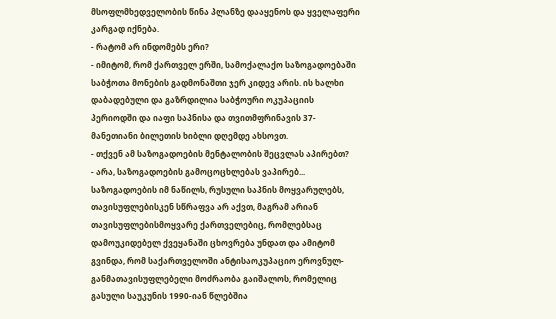მსოფლმხედველობის წინა პლანზე დააყენოს და ყველაფერი კარგად იქნება.
- რატომ არ ინდომებს ერი?
- იმიტომ, რომ ქართველ ერში, სამოქალაქო საზოგადოებაში საბჭოთა მონების გადმონაშთი ჯერ კიდევ არის. ის ხალხი დაბადებული და გაზრდილია საბჭოური ოკუპაციის პერიოდში და იაფი საპნისა და თვითმფრინავის 37-მანეთიანი ბილეთის ხიბლი დღემდე ახსოვთ.
- თქვენ ამ საზოგადოების მენტალობის შეცვლას აპირებთ?
- არა, საზოგადოების გამოცოცხლებას ვაპირებ... საზოგადოების იმ ნაწილს, რუსული საპნის მოყვარულებს, თავისუფლებისკენ სწრაფვა არ აქვთ, მაგრამ არიან თავისუფლებისმოყვარე ქართველებიც, რომლებსაც დამოუკიდებელ ქვეყანაში ცხოვრება უნდათ და ამიტომ გვინდა, რომ საქართველოში ანტისაოკუპაციო ეროვნულ-განმათავისუფლებელი მოძრაობა გაიშალოს, რომელიც გასული საუკუნის 1990-იან წლებშია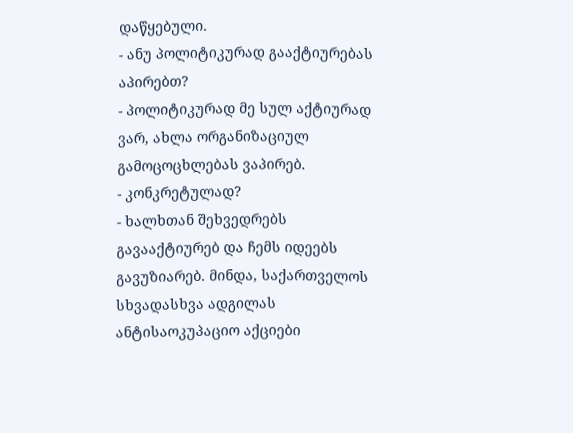დაწყებული.
- ანუ პოლიტიკურად გააქტიურებას აპირებთ?
- პოლიტიკურად მე სულ აქტიურად ვარ, ახლა ორგანიზაციულ გამოცოცხლებას ვაპირებ.
- კონკრეტულად?
- ხალხთან შეხვედრებს გავააქტიურებ და ჩემს იდეებს გავუზიარებ. მინდა, საქართველოს სხვადასხვა ადგილას ანტისაოკუპაციო აქციები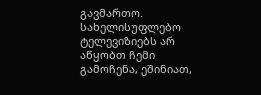გავმართო. სახელისუფლებო ტელევიზიებს არ აწყობთ ჩემი გამოჩენა, ეშინიათ,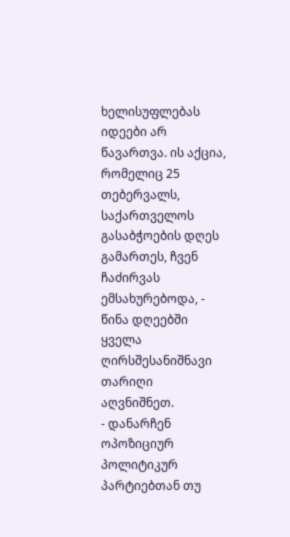ხელისუფლებას იდეები არ წავართვა. ის აქცია, რომელიც 25 თებერვალს, საქართველოს გასაბჭოების დღეს გამართეს, ჩვენ ჩაძირვას ემსახურებოდა, - წინა დღეებში ყველა ღირსშესანიშნავი თარიღი აღვნიშნეთ.
- დანარჩენ ოპოზიციურ პოლიტიკურ პარტიებთან თუ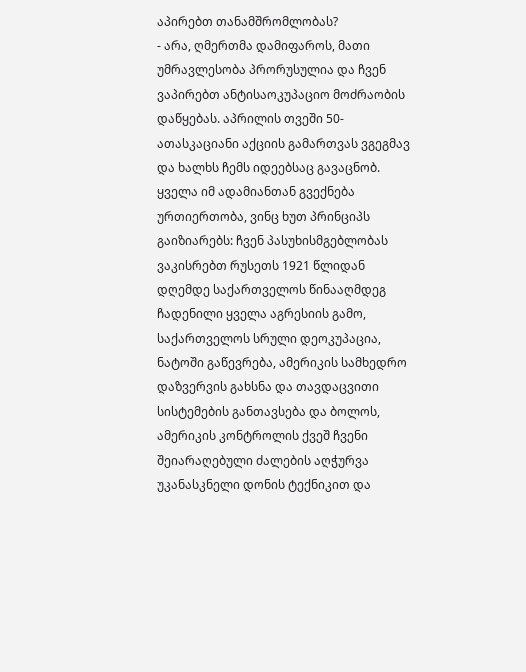აპირებთ თანამშრომლობას?
- არა, ღმერთმა დამიფაროს, მათი უმრავლესობა პრორუსულია და ჩვენ ვაპირებთ ანტისაოკუპაციო მოძრაობის დაწყებას. აპრილის თვეში 50-ათასკაციანი აქციის გამართვას ვგეგმავ და ხალხს ჩემს იდეებსაც გავაცნობ. ყველა იმ ადამიანთან გვექნება ურთიერთობა, ვინც ხუთ პრინციპს გაიზიარებს: ჩვენ პასუხისმგებლობას ვაკისრებთ რუსეთს 1921 წლიდან დღემდე საქართველოს წინააღმდეგ ჩადენილი ყველა აგრესიის გამო, საქართველოს სრული დეოკუპაცია, ნატოში გაწევრება, ამერიკის სამხედრო დაზვერვის გახსნა და თავდაცვითი სისტემების განთავსება და ბოლოს, ამერიკის კონტროლის ქვეშ ჩვენი შეიარაღებული ძალების აღჭურვა უკანასკნელი დონის ტექნიკით და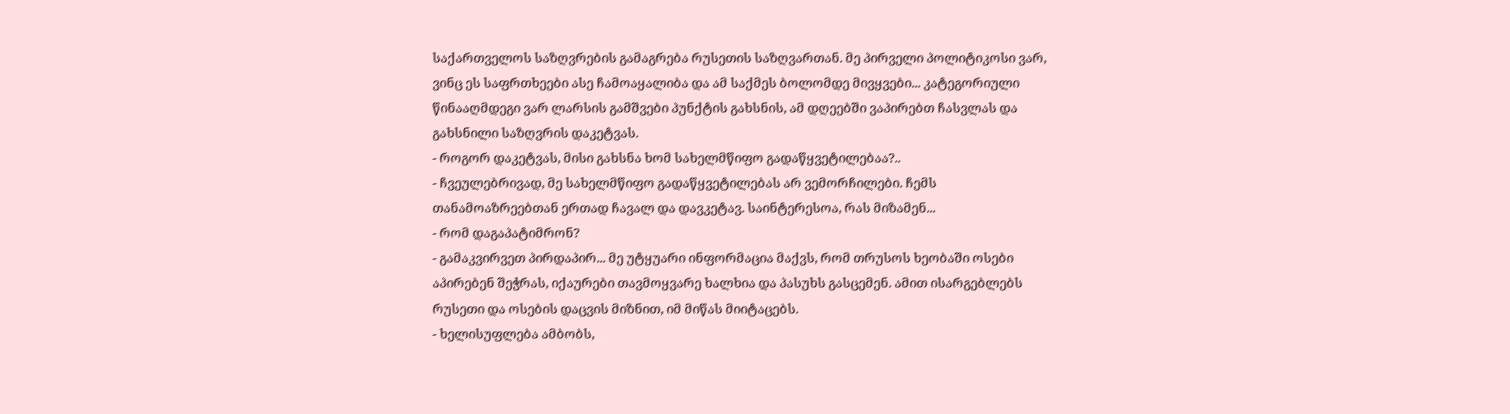საქართველოს საზღვრების გამაგრება რუსეთის საზღვართან. მე პირველი პოლიტიკოსი ვარ, ვინც ეს საფრთხეები ასე ჩამოაყალიბა და ამ საქმეს ბოლომდე მივყვები... კატეგორიული წინააღმდეგი ვარ ლარსის გამშვები პუნქტის გახსნის, ამ დღეებში ვაპირებთ ჩასვლას და გახსნილი საზღვრის დაკეტვას.
- როგორ დაკეტვას, მისი გახსნა ხომ სახელმწიფო გადაწყვეტილებაა?..
- ჩვეულებრივად, მე სახელმწიფო გადაწყვეტილებას არ ვემორჩილები. ჩემს თანამოაზრეებთან ერთად ჩავალ და დავკეტავ. საინტერესოა, რას მიზამენ...
- რომ დაგაპატიმრონ?
- გამაკვირვეთ პირდაპირ... მე უტყუარი ინფორმაცია მაქვს, რომ თრუსოს ხეობაში ოსები აპირებენ შეჭრას, იქაურები თავმოყვარე ხალხია და პასუხს გასცემენ. ამით ისარგებლებს რუსეთი და ოსების დაცვის მიზნით, იმ მიწას მიიტაცებს.
- ხელისუფლება ამბობს,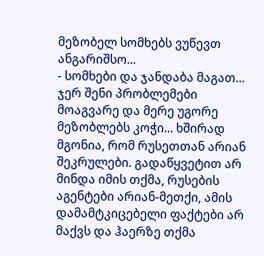მეზობელ სომხებს ვუწევთ ანგარიშსო...
- სომხები და ჯანდაბა მაგათ... ჯერ შენი პრობლემები მოაგვარე და მერე უგორე მეზობლებს კოჭი... ხშირად მგონია, რომ რუსეთთან არიან შეკრულები. გადაწყვეტით არ მინდა იმის თქმა, რუსების აგენტები არიან-მეთქი, ამის დამამტკიცებელი ფაქტები არ მაქვს და ჰაერზე თქმა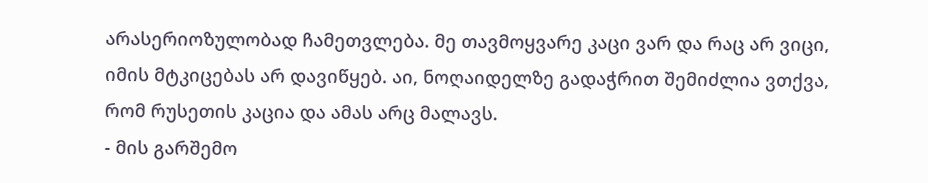არასერიოზულობად ჩამეთვლება. მე თავმოყვარე კაცი ვარ და რაც არ ვიცი, იმის მტკიცებას არ დავიწყებ. აი, ნოღაიდელზე გადაჭრით შემიძლია ვთქვა, რომ რუსეთის კაცია და ამას არც მალავს.
- მის გარშემო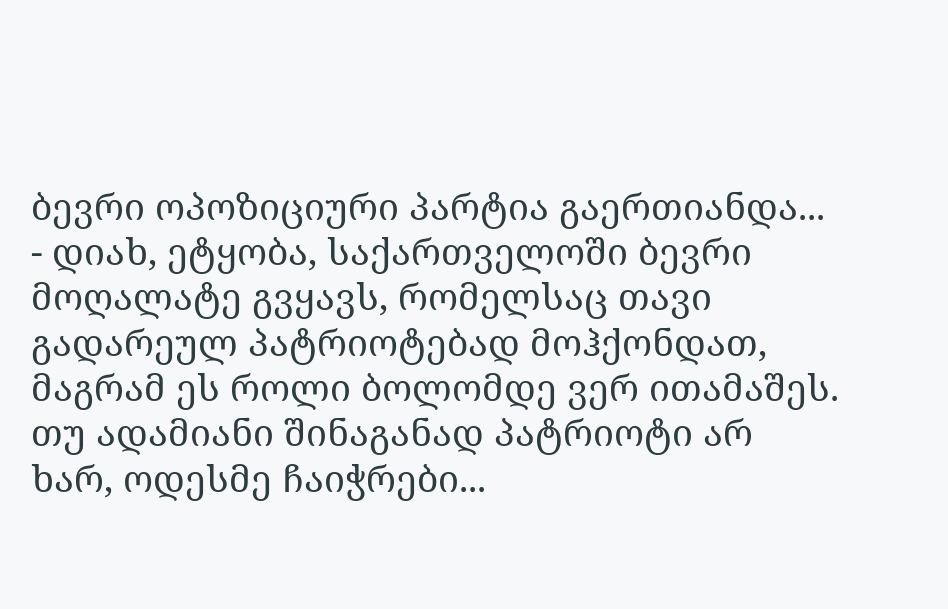ბევრი ოპოზიციური პარტია გაერთიანდა...
- დიახ, ეტყობა, საქართველოში ბევრი მოღალატე გვყავს, რომელსაც თავი გადარეულ პატრიოტებად მოჰქონდათ, მაგრამ ეს როლი ბოლომდე ვერ ითამაშეს. თუ ადამიანი შინაგანად პატრიოტი არ ხარ, ოდესმე ჩაიჭრები...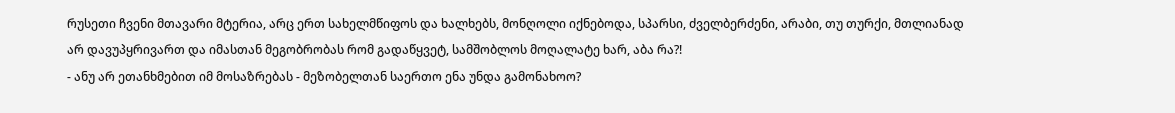რუსეთი ჩვენი მთავარი მტერია, არც ერთ სახელმწიფოს და ხალხებს, მონღოლი იქნებოდა, სპარსი, ძველბერძენი, არაბი, თუ თურქი, მთლიანად არ დავუპყრივართ და იმასთან მეგობრობას რომ გადაწყვეტ, სამშობლოს მოღალატე ხარ, აბა რა?!
- ანუ არ ეთანხმებით იმ მოსაზრებას - მეზობელთან საერთო ენა უნდა გამონახოო?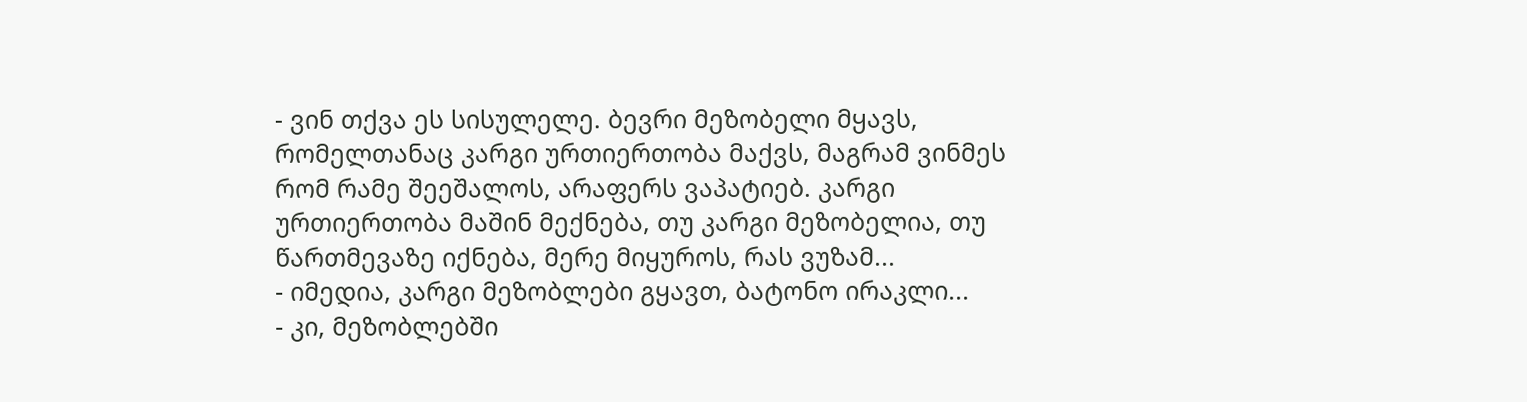- ვინ თქვა ეს სისულელე. ბევრი მეზობელი მყავს, რომელთანაც კარგი ურთიერთობა მაქვს, მაგრამ ვინმეს რომ რამე შეეშალოს, არაფერს ვაპატიებ. კარგი ურთიერთობა მაშინ მექნება, თუ კარგი მეზობელია, თუ წართმევაზე იქნება, მერე მიყუროს, რას ვუზამ...
- იმედია, კარგი მეზობლები გყავთ, ბატონო ირაკლი...
- კი, მეზობლებში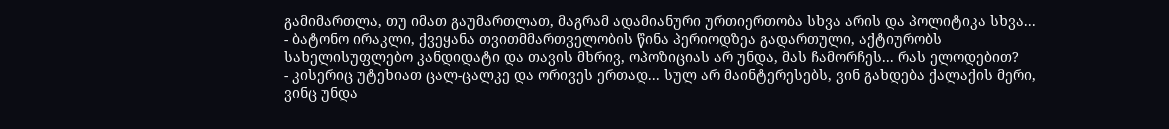გამიმართლა, თუ იმათ გაუმართლათ, მაგრამ ადამიანური ურთიერთობა სხვა არის და პოლიტიკა სხვა...
- ბატონო ირაკლი, ქვეყანა თვითმმართველობის წინა პერიოდზეა გადართული, აქტიურობს სახელისუფლებო კანდიდატი და თავის მხრივ, ოპოზიციას არ უნდა, მას ჩამორჩეს... რას ელოდებით?
- კისერიც უტეხიათ ცალ-ცალკე და ორივეს ერთად... სულ არ მაინტერესებს, ვინ გახდება ქალაქის მერი, ვინც უნდა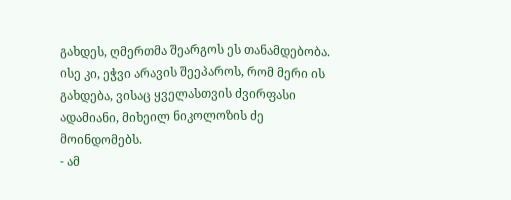გახდეს, ღმერთმა შეარგოს ეს თანამდებობა. ისე კი, ეჭვი არავის შეეპაროს, რომ მერი ის გახდება, ვისაც ყველასთვის ძვირფასი ადამიანი, მიხეილ ნიკოლოზის ძე მოინდომებს.
- ამ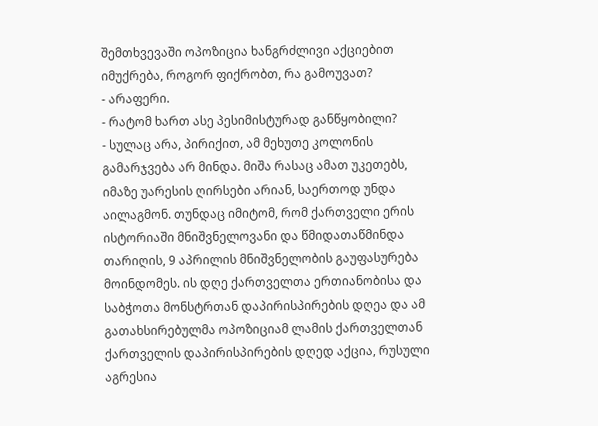შემთხვევაში ოპოზიცია ხანგრძლივი აქციებით იმუქრება, როგორ ფიქრობთ, რა გამოუვათ?
- არაფერი.
- რატომ ხართ ასე პესიმისტურად განწყობილი?
- სულაც არა, პირიქით, ამ მეხუთე კოლონის გამარჯვება არ მინდა. მიშა რასაც ამათ უკეთებს, იმაზე უარესის ღირსები არიან, საერთოდ უნდა აილაგმონ. თუნდაც იმიტომ, რომ ქართველი ერის ისტორიაში მნიშვნელოვანი და წმიდათაწმინდა თარიღის, 9 აპრილის მნიშვნელობის გაუფასურება მოინდომეს. ის დღე ქართველთა ერთიანობისა და საბჭოთა მონსტრთან დაპირისპირების დღეა და ამ გათახსირებულმა ოპოზიციამ ლამის ქართველთან ქართველის დაპირისპირების დღედ აქცია, რუსული აგრესია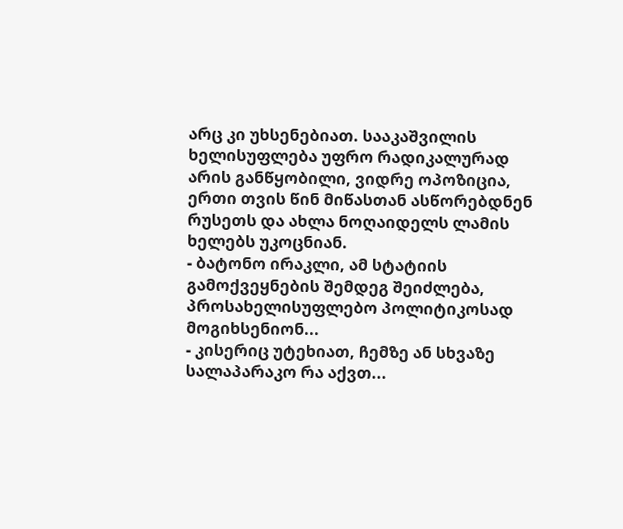არც კი უხსენებიათ. სააკაშვილის ხელისუფლება უფრო რადიკალურად არის განწყობილი, ვიდრე ოპოზიცია, ერთი თვის წინ მიწასთან ასწორებდნენ რუსეთს და ახლა ნოღაიდელს ლამის ხელებს უკოცნიან.
- ბატონო ირაკლი, ამ სტატიის გამოქვეყნების შემდეგ შეიძლება, პროსახელისუფლებო პოლიტიკოსად მოგიხსენიონ...
- კისერიც უტეხიათ, ჩემზე ან სხვაზე სალაპარაკო რა აქვთ...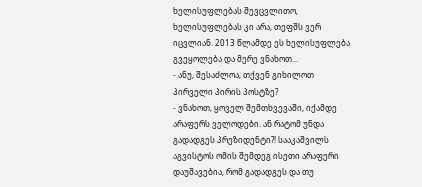ხელისუფლებას შევცვლითო, ხელისუფლებას კი არა, თეფშს ვერ იცვლიან. 2013 წლამდე ეს ხელისუფლება გვეყოლება და მერე ვნახოთ...
- ანუ, შესაძლოა, თქვენ გიხილოთ პირველი პირის პოსტზე?
- ვნახოთ, ყოველ შემთხვევაში, იქამდე არაფერს ველოდები. ან რატომ უნდა გადადგეს პრეზიდენტი?! სააკაშვილს აგვისტოს ომის შემდეგ ისეთი არაფერი დაუშავებია, რომ გადადგეს და თუ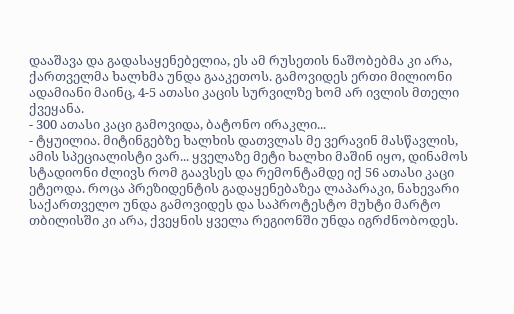დააშავა და გადასაყენებელია, ეს ამ რუსეთის ნაშობებმა კი არა, ქართველმა ხალხმა უნდა გააკეთოს. გამოვიდეს ერთი მილიონი ადამიანი მაინც, 4-5 ათასი კაცის სურვილზე ხომ არ ივლის მთელი ქვეყანა.
- 300 ათასი კაცი გამოვიდა, ბატონო ირაკლი...
- ტყუილია. მიტინგებზე ხალხის დათვლას მე ვერავინ მასწავლის, ამის სპეციალისტი ვარ... ყველაზე მეტი ხალხი მაშინ იყო, დინამოს სტადიონი ძლივს რომ გაავსეს და რემონტამდე იქ 56 ათასი კაცი ეტეოდა. როცა პრეზიდენტის გადაყენებაზეა ლაპარაკი, ნახევარი საქართველო უნდა გამოვიდეს და საპროტესტო მუხტი მარტო თბილისში კი არა, ქვეყნის ყველა რეგიონში უნდა იგრძნობოდეს.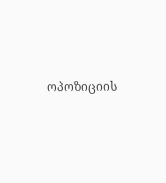ოპოზიციის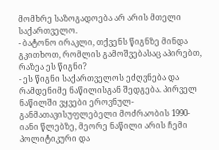მომხრე საზოგადოება არ არის მთელი საქართველო.
- ბატონო ირაკლი, თქვენს წიგნზე მინდა გკითხოთ, რომლის გამოშვებასაც აპირებთ, რაზეა ეს წიგნი?
- ეს წიგნი საქართველოს ეძღვნება და რამდენიმე ნაწილისგან შედგება. პირველ ნაწილში ვყვები ეროვნულ-განმათავისუფლებელი მოძრაობის 1990-იანი წლებზე, მეორე ნაწილი არის ჩემი პოლიტიკური და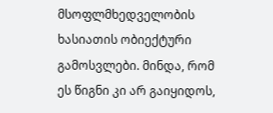მსოფლმხედველობის ხასიათის ობიექტური გამოსვლები. მინდა, რომ ეს წიგნი კი არ გაიყიდოს,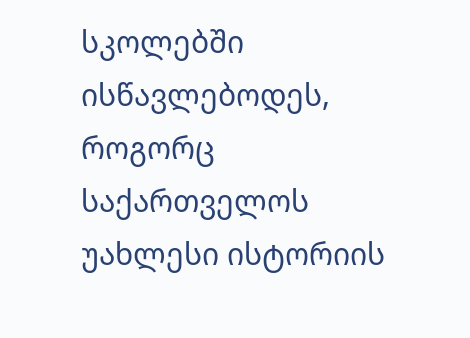სკოლებში ისწავლებოდეს, როგორც საქართველოს უახლესი ისტორიის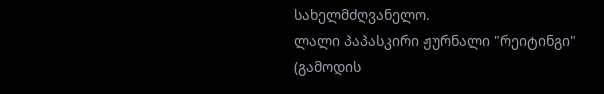სახელმძღვანელო.
ლალი პაპასკირი ჟურნალი "რეიტინგი"
(გამოდის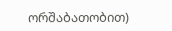ორშაბათობით)